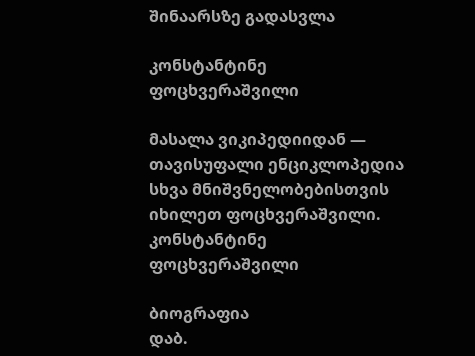შინაარსზე გადასვლა

კონსტანტინე ფოცხვერაშვილი

მასალა ვიკიპედიიდან — თავისუფალი ენციკლოპედია
სხვა მნიშვნელობებისთვის იხილეთ ფოცხვერაშვილი.
კონსტანტინე ფოცხვერაშვილი

ბიოგრაფია
დაბ.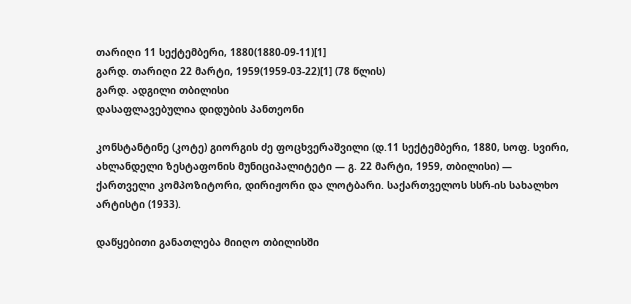თარიღი 11 სექტემბერი, 1880(1880-09-11)[1]
გარდ. თარიღი 22 მარტი, 1959(1959-03-22)[1] (78 წლის)
გარდ. ადგილი თბილისი
დასაფლავებულია დიდუბის პანთეონი

კონსტანტინე (კოტე) გიორგის ძე ფოცხვერაშვილი (დ.11 სექტემბერი, 1880, სოფ. სვირი, ახლანდელი ზესტაფონის მუნიციპალიტეტი — გ. 22 მარტი, 1959, თბილისი) — ქართველი კომპოზიტორი, დირიჟორი და ლოტბარი. საქართველოს სსრ-ის სახალხო არტისტი (1933).

დაწყებითი განათლება მიიღო თბილისში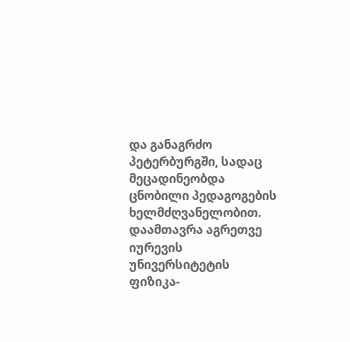და განაგრძო პეტერბურგში, სადაც მეცადინეობდა ცნობილი პედაგოგების ხელმძღვანელობით. დაამთავრა აგრეთვე იურევის უნივერსიტეტის ფიზიკა-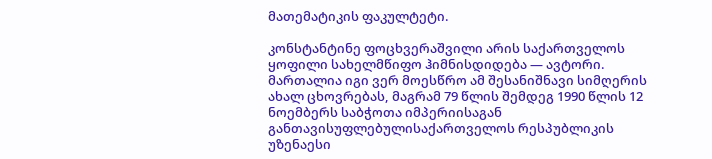მათემატიკის ფაკულტეტი.

კონსტანტინე ფოცხვერაშვილი არის საქართველოს ყოფილი სახელმწიფო ჰიმნისდიდება — ავტორი. მართალია იგი ვერ მოესწრო ამ შესანიშნავი სიმღერის ახალ ცხოვრებას, მაგრამ 79 წლის შემდეგ 1990 წლის 12 ნოემბერს საბჭოთა იმპერიისაგან განთავისუფლებულისაქართველოს რესპუბლიკის უზენაესი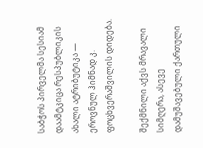საბჭოს პირველმა სესიამ დაამტკიცა რესპუბლიკის ახალი ატრიბუტიკა — ეროვნულ ჰიმნად კ. ფოცხვერაშვილის დიდება.

შექმნილი აქვს მრავალი სიმღერა, ასევე დამუშავებული ქართული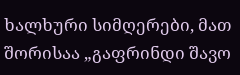ხალხური სიმღერები, მათ შორისაა „გაფრინდი შავო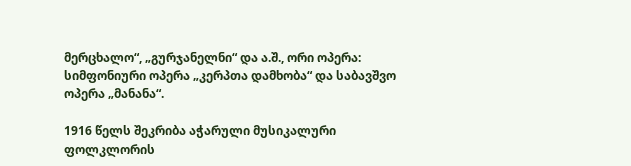მერცხალო“, „გურჯანელნი“ და ა.შ., ორი ოპერა: სიმფონიური ოპერა „კერპთა დამხობა“ და საბავშვო ოპერა „მანანა“.

1916 წელს შეკრიბა აჭარული მუსიკალური ფოლკლორის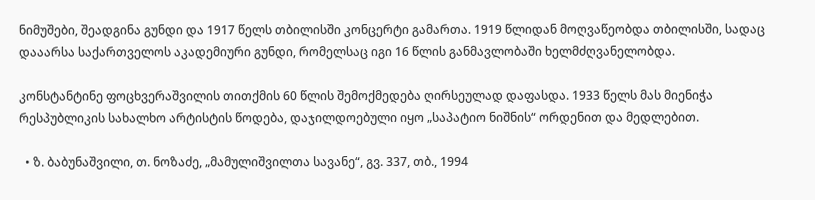ნიმუშები, შეადგინა გუნდი და 1917 წელს თბილისში კონცერტი გამართა. 1919 წლიდან მოღვაწეობდა თბილისში, სადაც დააარსა საქართველოს აკადემიური გუნდი, რომელსაც იგი 16 წლის განმავლობაში ხელმძღვანელობდა.

კონსტანტინე ფოცხვერაშვილის თითქმის 60 წლის შემოქმედება ღირსეულად დაფასდა. 1933 წელს მას მიენიჭა რესპუბლიკის სახალხო არტისტის წოდება, დაჯილდოებული იყო „საპატიო ნიშნის“ ორდენით და მედლებით.

  • ზ. ბაბუნაშვილი, თ. ნოზაძე, „მამულიშვილთა სავანე“, გვ. 337, თბ., 1994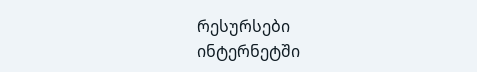რესურსები ინტერნეტში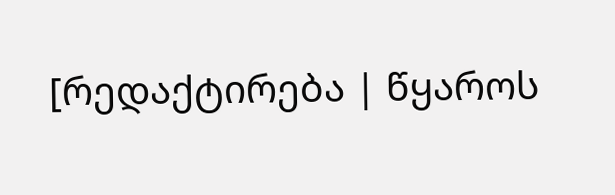[რედაქტირება | წყაროს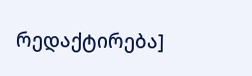რედაქტირება]